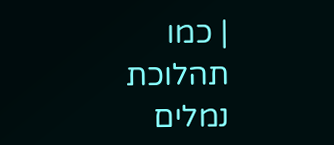| כמו תהלוכת נמלים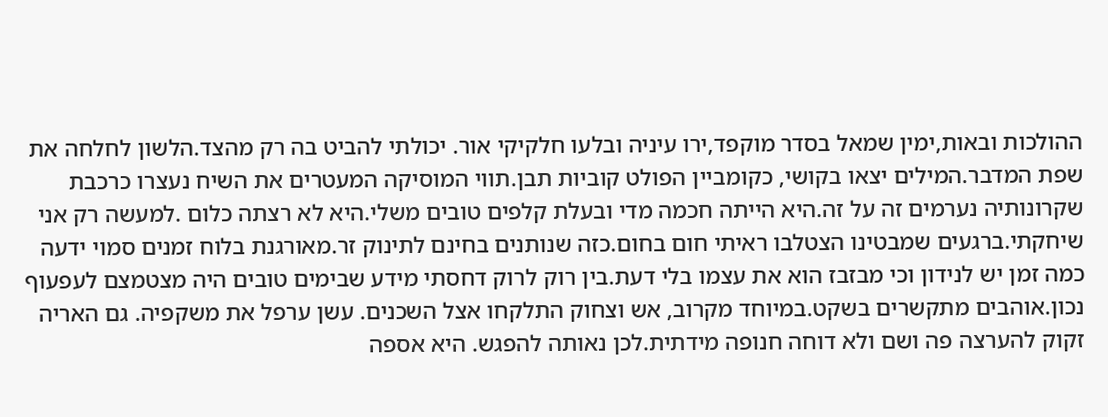ההולכות ובאות,ימין שמאל בסדר מוקפד,ירו עיניה ובלעו חלקיקי אור. יכולתי להביט בה רק מהצד.הלשון לחלחה את שפת המדבר.המילים יצאו בקושי, כקומביין הפולט קוביות תבן.תווי המוסיקה המעטרים את השיח נעצרו כרכבת שקרונותיה נערמים זה על זה.היא הייתה חכמה מדי ובעלת קלפים טובים משלי.היא לא רצתה כלום .למעשה רק אני שיחקתי.ברגעים שמבטינו הצטלבו ראיתי חום בחום.כזה שנותנים בחינם לתינוק זר.מאורגנת בלוח זמנים סמוי ידעה כמה זמן יש לנידון וכי מבזבז הוא את עצמו בלי דעת.בין רוק לרוק דחסתי מידע שבימים טובים היה מצטמצם לעפעוף נכון.אוהבים מתקשרים בשקט.במיוחד מקרוב, אש וצחוק התלקחו אצל השכנים. עשן ערפל את משקפיה. גם האריה זקוק להערצה פה ושם ולא דוחה חנופה מידתית.לכן נאותה להפגש. היא אספה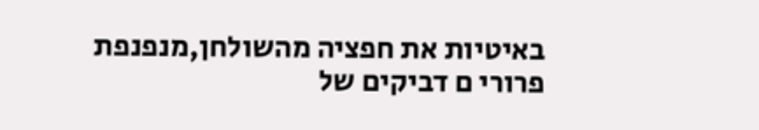באיטיות את חפציה מהשולחן,מנפנפת פרורי ם דביקים של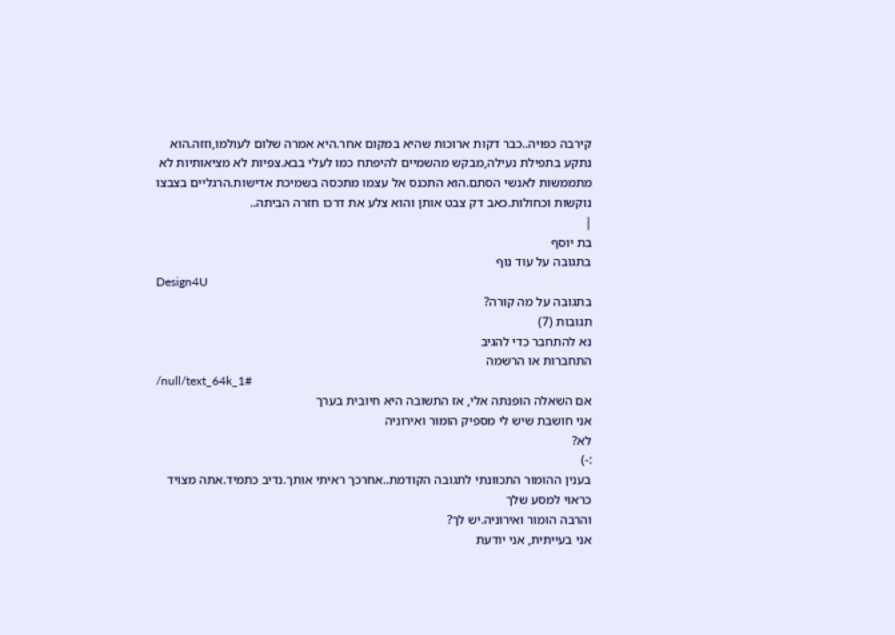קירבה כפויה..כבר דקות ארוכות שהיא במקום אחר.היא אמרה שלום לעולמו,וזזה.הוא נתקע בתפילת נעילה,מבקש מהשמיים להיפתח כמו לעלי בבא.צפיות לא מציאותיות לא מתממשות לאנשי הסתם.הוא התכנס אל עצמו מתכסה בשמיכת אדישות.הרגליים בצבצו נוקשות וכחולות.כאב דק צבט אותן והוא צלע את דרכו חזרה הביתה..
|
בת יוסף
בתגובה על עוד נוף
Design4U
בתגובה על מה קורה?
תגובות (7)
נא להתחבר כדי להגיב
התחברות או הרשמה
/null/text_64k_1#
אם השאלה הופנתה אלי, אז התשובה היא חיובית בערך
אני חושבת שיש לי מספיק הומור ואירוניה
לא?
:-)
בענין ההומור התכוונתי לתגובה הקודמת..אחרכך ראיתי אותך.נדיב כתמיד.אתה מצויד כראוי למסע שלך
והרבה הומור ואירוניה.יש לך?
אני בעייתית, אני יודעת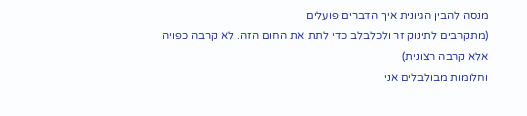מנסה להבין הגיונית איך הדברים פועלים
(מתקרבים לתינוק זר ולכלבלב כדי לתת את החום הזה. לא קרבה כפויה אלא קרבה רצונית)
וחלומות מבולבלים אני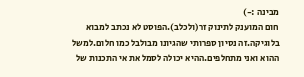מבינה :-)
חום המוענק לתינוק זר(ולכלב).הפוסט לא נכתב למבוא בלוגיקה.זה נסיון ספרותי שהגיונו מבולבל כמו חלום.למשל ההוא ואני מתחלפים.ההיא יכולה לסמל את אי התכנות של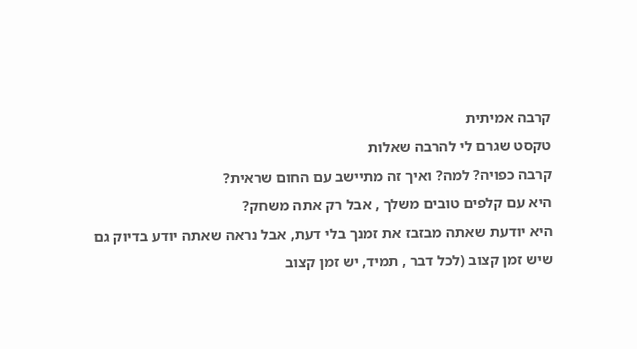קרבה אמיתית
טקסט שגרם לי להרבה שאלות
קרבה כפויה? למה? ואיך זה מתיישב עם החום שראית?
היא עם קלפים טובים משלך , אבל רק אתה משחק?
היא יודעת שאתה מבזבז את זמנך בלי דעת, אבל נראה שאתה יודע בדיוק גם שיש זמן קצוב (לכל דבר , תמיד, יש זמן קצוב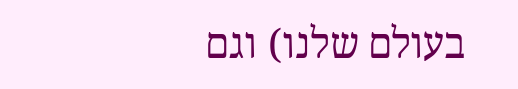בעולם שלנו) וגם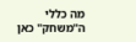מה כללי ה"משחק" כאן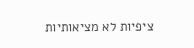ציפיות לא מציאותיות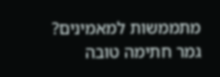מתממשות למאמינים?
גמר חתימה טובה